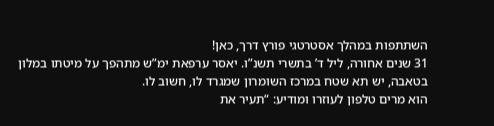השתתפות במהלך אסטרטגי פורץ דרך, כאן!
31 שנים אחורה, ליל ד’ בתשרי תשנ”ו. יאסר ערפאת ימ”ש מתהפך על מיטתו במלון בטאבה, יש תא שטח במרכז השומרון שמגרד לו, חשוב לו.
הוא מרים טלפון לעוזרו ומודיע: “תעיר את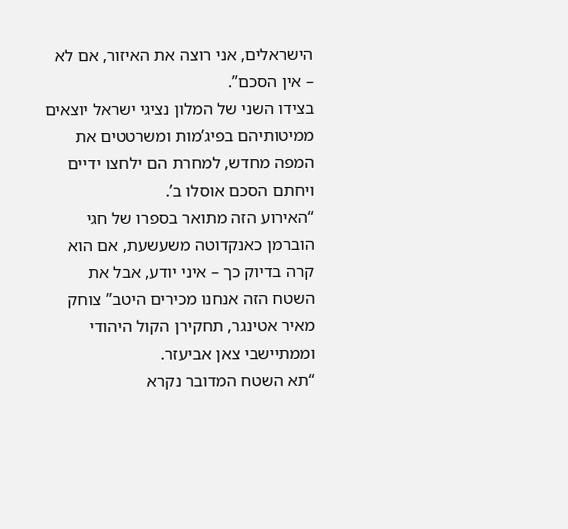הישראלים, אני רוצה את האיזור, אם לא – אין הסכם”.
בצידו השני של המלון נציגי ישראל יוצאים ממיטותיהם בפיג’מות ומשרטטים את המפה מחדש, למחרת הם ילחצו ידיים ויחתם הסכם אוסלו ב’.
“האירוע הזה מתואר בספרו של חגי הוברמן כאנקדוטה משעשעת, אם הוא קרה בדיוק כך – איני יודע, אבל את השטח הזה אנחנו מכירים היטב” צוחק מאיר אטינגר, תחקירן הקול היהודי וממתיישבי צאן אביעזר.
“תא השטח המדובר נקרא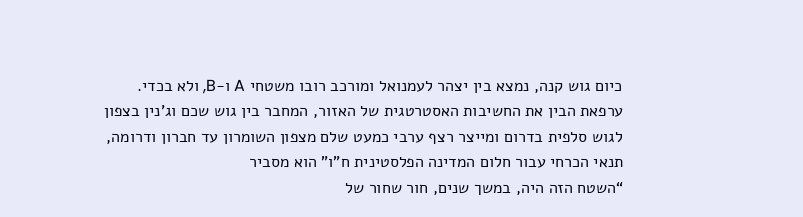כיום גוש קנה, נמצא בין יצהר לעמנואל ומורכב רובו משטחי A ו-B, ולא בכדי.
ערפאת הבין את החשיבות האסטרטגית של האזור, המחבר בין גוש שכם וג’נין בצפון לגוש סלפית בדרום ומייצר רצף ערבי כמעט שלם מצפון השומרון עד חברון ודרומה, תנאי הכרחי עבור חלום המדינה הפלסטינית ח”ו” הוא מסביר
“השטח הזה היה, במשך שנים, חור שחור של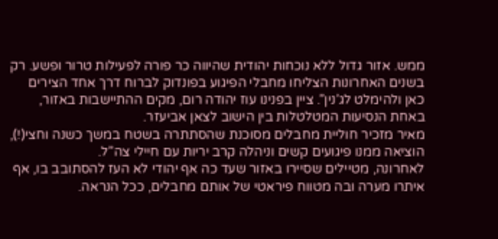ממש. אזור גדול ללא נוכחות יהודית שהיווה כר פורה לפעילות טרור ופשע. רק בשנים האחרונות הצליחו מחבלי הפיגוע בפונדוק לברוח דרך אחד הצירים כאן ולהימלט לג’נין”. ציין בפנינו עוז יהודה רום, מקים ההתיישבות באזור, באחת הנסיעות המטלטלות בין הישוב לצאן אביעזר.
מאיר מזכיר חוליית מחבלים מסוכנת שהסתתרה בשטח במשך כשנה וחצי(!), הוציאה ממנו פיגועים קשים וניהלה קרב יריות עם חיילי צה”ל.
לאחרונה, מטיילים שסיירו באזור שעד כה אף יהודי לא העז להסתובב בו, אף איתרו מערה ובה מטווח פיראטי של אותם מחבלים, ככל הנראה.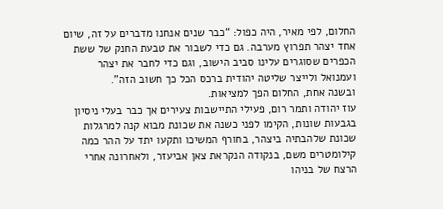החלום, לפי מאיר, היה כפול: “כבר שנים אנחנו מדברים על זה, שיום אחד יצהר תפרוץ מערבה. גם כדי לשבור את טבעת החנק של ששת הכפרים שסוגרים עלינו סביב הישוב, וגם כדי לחבר את יצהר ועמנואל ולייצר שליטה יהודית ברכס הכל כך חשוב הזה”.
ובשנה אחת, החלום הפך למציאות.
עוז יהודה ותמר רום, פעילי התיישבות צעירים אך כבר בעלי ניסיון בגבעות שונות, הקימו לפני כשנה את שכונת מבוא קנה למרגלות שכונת שלהבתיה ביצהר, בחורף המשיכו ותקעו יתד על ההר כמה קילומטרים משם, בנקודה הנקראת צאן אביעזר, ולאחרונה אחרי הרצח של בניהו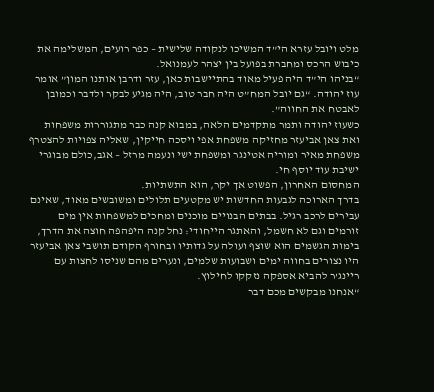מלט ויובל עזרא הי”ד המשיכו לנקודה שלישית – כפר רועים, המשלימה את כיבוש הרכס ומחברת בפועל בין יצהר לעמנואל.
“בניהו הי”ד היה פעיל מאוד בהתיישבות כאן, עזר ודרבן אותנו המון” אומר עוז יהודה. “גם יובל המח”ט היה חבר טוב, היה מגיע לבקר ולדבר וכמובן לאבטח את החווה”.
כשעוז יהודה ותמר מתקדמים הלאה, במבוא קנה כבר מתגוררות משפחות ואת צאן אביעזר מחזיקה משפחת אפי ויסכה חייקין, שאליה צפויות להצטרף משפחת מאיר ומוריה אטינגר ומשפחת ישי ונעמה מרזל – אגב,כולם מבוגרי ישיבת עוד יוסף חי.
המחסום האחרון, הפשוט אך יקר, הוא התשתיות.
בדרך הארוכה לגבעות החדשות יש מקטעים תלולים ומשובשים מאוד, שאינם עבירים לרכב רגיל. בבתים הבנויים מוכנים ומחכים למשפחות אין מים זורמים וגם לא חשמל, והאתגר הייחודי: נחל קנה היפהפה חוצה את הדרך, בימות הגשמים הוא שוצף ועולה על גדותיו ובחורף הקודם תושבי צאן אביעזר היו נצורים בחווה ימים ושבועות שלמים, ונערים מהם שניסו לחצות עם ריינג’ר להביא אספקה נזקקו לחילוץ.
“אנחנו מבקשים מכם דבר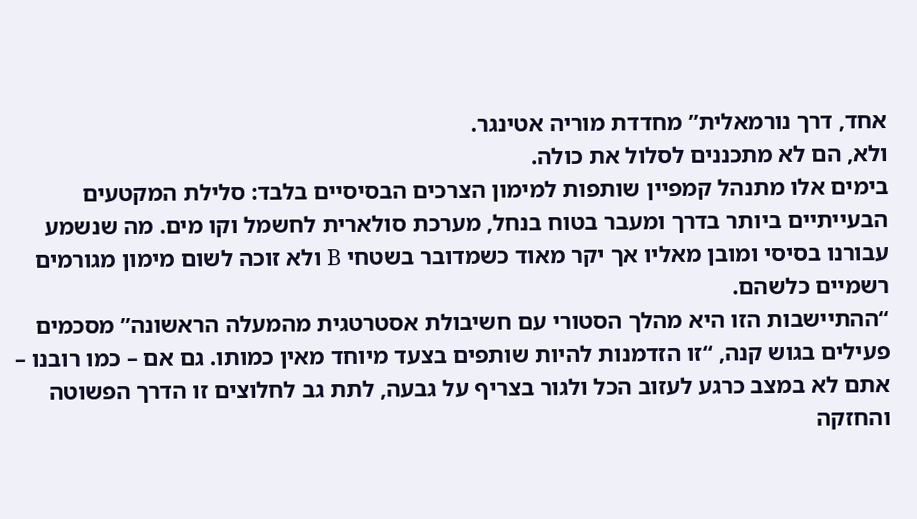אחד, דרך נורמאלית” מחדדת מוריה אטינגר.
ולא, הם לא מתכננים לסלול את כולה.
בימים אלו מתנהל קמפיין שותפות למימון הצרכים הבסיסיים בלבד: סלילת המקטעים הבעייתיים ביותר בדרך ומעבר בטוח בנחל, מערכת סולארית לחשמל וקו מים. מה שנשמע עבורנו בסיסי ומובן מאליו אך יקר מאוד כשמדובר בשטחי B ולא זוכה לשום מימון מגורמים רשמיים כלשהם.
“ההתיישבות הזו היא מהלך הסטורי עם חשיבולת אסטרטגית מהמעלה הראשונה” מסכמים פעילים בגוש קנה, “זו הזדמנות להיות שותפים בצעד מיוחד מאין כמותו. גם אם – כמו רובנו – אתם לא במצב כרגע לעזוב הכל ולגור בצריף על גבעה, לתת גב לחלוצים זו הדרך הפשוטה והחזקה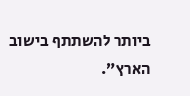ביותר להשתתף בישוב הארץ”.